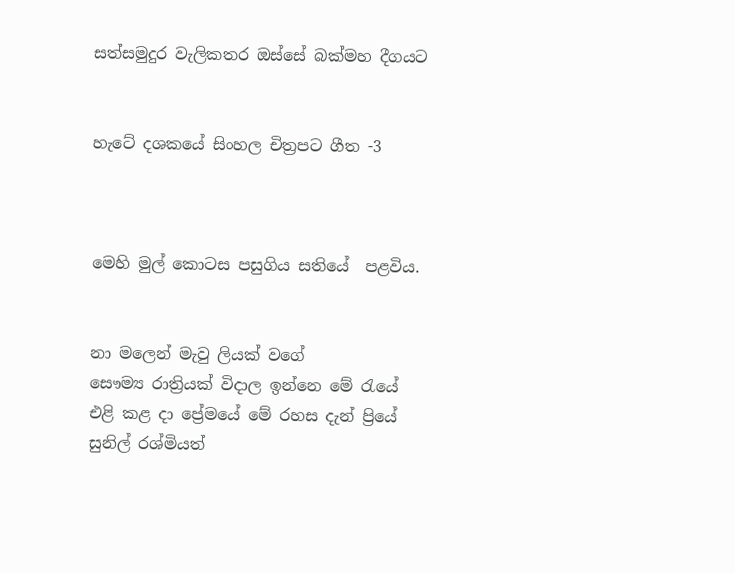සත්සමුදුර වැලිකතර ඔස්සේ බක්මහ දීගයට


හැටේ දශකයේ සිංහල චිත්‍රපට ගීත -3



මෙහි මුල් කොටස පසුගිය සතියේ  පළවිය.


නා මලෙන් මැවු ලියක් වගේ
සෞම්‍ය රාත්‍රියක් විදාල ඉන්නෙ මේ රැයේ
එළි කළ දා ප්‍රේමයේ මේ රහස දැන් ප්‍රියේ
සුනිල් රශ්මියත්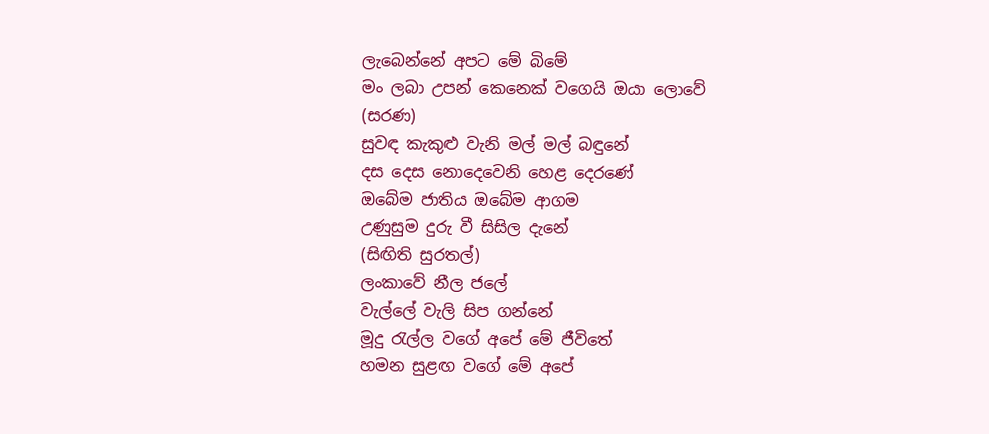ලැබෙන්නේ අපට මේ බිමේ
මං ලබා උපන් කෙනෙක් වගෙයි ඔයා ලොවේ
(සරණ)
සුවඳ කැකුළු වැනි මල් මල් බඳුනේ
දස දෙස නොදෙවෙනි හෙළ දෙරණේ
ඔබේම ජාතිය ඔබේම ආගම
උණුසුම දුරු වී සිසිල දැනේ
(සිඟිති සුරතල්)
ලංකාවේ නීල ජලේ
වැල්ලේ වැලි සිප ගන්නේ
මූදු රැල්ල වගේ අපේ මේ ජීවිතේ
හමන සුළඟ වගේ මේ අපේ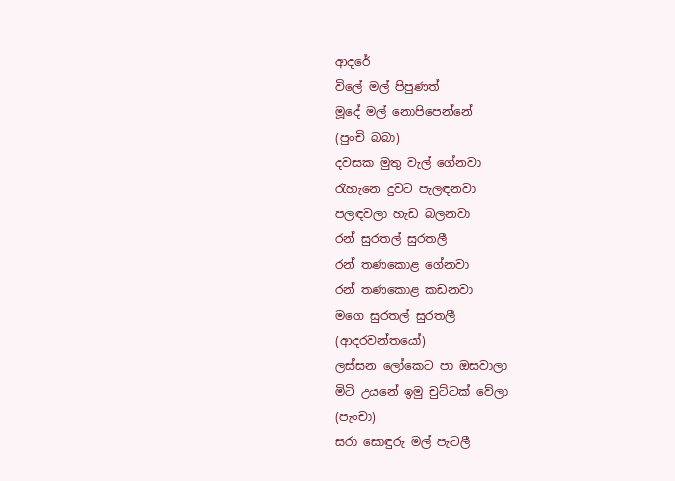ආදරේ
විලේ මල් පිපුණත්
මූදේ මල් නොපිපෙන්නේ
(පුංචි බබා)
දවසක මුතු වැල් ගේනවා
රැහැනෙ දුවට පැලඳනවා
පලඳවලා හැඩ බලනවා
රන් සුරතල් සුරතලී
රන් තණකොළ ගේනවා
රන් තණකොළ කඩනවා
මගෙ සුරතල් සුරතලී
(ආදරවන්තයෝ)
ලස්සන ලෝකෙට පා ඔසවාලා
මිටි උයනේ ඉමු චුට්ටක් වේලා
(පැංචා)
සරා සොඳුරු මල් පැටලී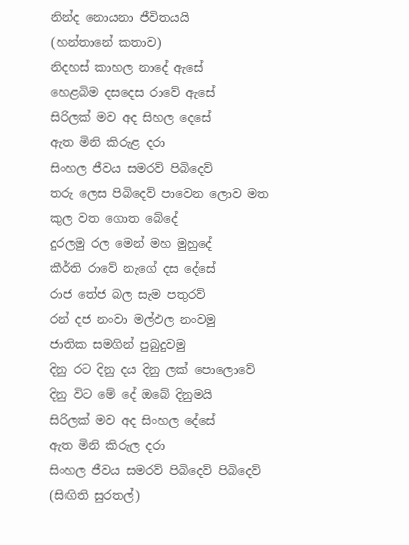නින්ද නොයනා ජීවිතයයි
(හන්තානේ කතාව)
නිදහස් කාහල නාදේ ඇසේ
හෙළබිම දසදෙස රාවේ ඇසේ
සිරිලක් මව අද සිහල දෙසේ
ඇත මිනි කිරුළ දරා
සිංහල ජීවය සමරව් පිබිදෙව්
තරු ලෙස පිබිදෙව් පාවෙන ලොව මත
කුල වත ගොත බේදේ
දුරලමු රල මෙන් මහ මුහුදේ
කීර්ති රාවේ නැගේ දස දේසේ
රාජ තේජ බල සැම පතුරව්
රන් දජ නංවා මල්ඵල නංවමු
ජාතික සමගින් පුබුදුවමු
දිනු රට දිනු දය දිනු ලක් පොලොවේ
දිනු විට මේ දේ ඔබේ දිනුමයි
සිරිලක් මව අද සිංහල දේසේ
ඇත මිනි කිරුල දරා
සිංහල ජීවය සමරව් පිබිදෙව් පිබිදෙව්
(සිඟිති සුරතල්)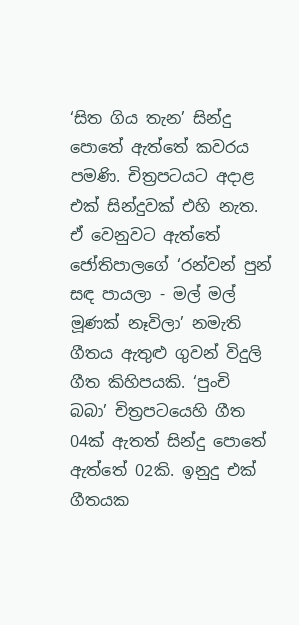‘සිත ගිය තැන’ සින්දු පොතේ ඇත්තේ කවරය පමණි. චිත්‍රපටයට අදාළ එක් සින්දුවක් එහි නැත. ඒ වෙනුවට ඇත්තේ ජෝතිපාලගේ ‘රන්වන් පුන් සඳ පායලා - මල් මල් මූණක් නෑවිලා’ නමැති ගීතය ඇතුළු ගුවන් විදුලි ගීත කිහිපයකි. ‘පුංචි බබා’ චිත්‍රපටයෙහි ගීත 04ක් ඇතත් සින්දු පොතේ ඇත්තේ 02කි. ඉනුදු එක් ගීතයක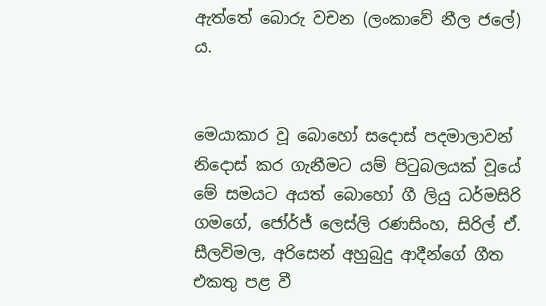ඇත්තේ බොරු වචන (ලංකාවේ නීල ජලේ) ය.


මෙයාකාර වූ බොහෝ සදොස් පදමාලාවන් නිදොස් කර ගැනීමට යම් පිටුබලයක් වූයේ මේ සමයට අයත් බොහෝ ගී ලියු ධර්මසිරි ගමගේ, ජෝර්ජ් ලෙස්ලි රණසිංහ, සිරිල් ඒ. සීලවිමල, අරිසෙන් අහුබුදු ආදීන්ගේ ගීත එකතු පළ වී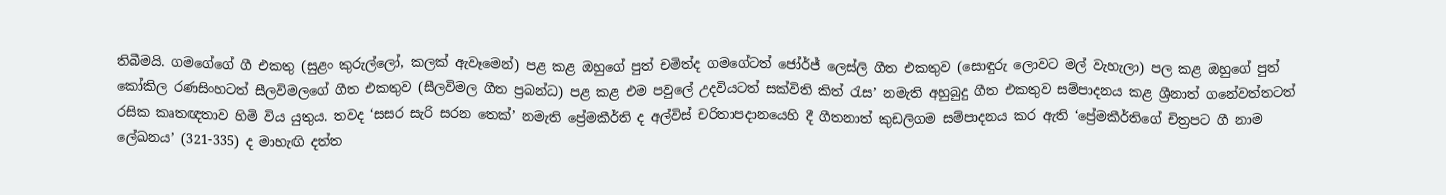තිබීමයි. ගමගේගේ ගී එකතු (සුළං කුරුල්ලෝ, කලක් ඇවෑමෙන්) පළ කළ ඔහුගේ පුත් චමිත්ද ගමගේටත් ජෝර්ජ් ලෙස්ලි ගීත එකතුව (සොඳුරු ලොවට මල් වැහැලා) පල කළ ඔහුගේ පුත් කෝකිල රණසිංහටත් සීලවිමලගේ ගීත එකතුව (සීලවිමල ගීත ප්‍රබන්ධ) පළ කළ එම පවුලේ උදවියටත් සක්විති කිත් රැස’ නමැති අහුබුදු ගීත එකතුව සම්පාදනය කළ ශ්‍රීනාත් ගනේවත්තටත් රසික කෘතඥතාව හිමි විය යුතුය. තවද ‘සසර සැරි සරන තෙක්’ නමැති ප්‍රේමකීර්ති ද අල්විස් චරිතාපදානයෙහි දී ගීතනාත් කුඩලිගම සම්පාදනය කර ඇති ‘ප්‍රේමකීර්තිගේ චිත්‍රපට ගී නාම ලේඛනය’ (321-335) ද මාහැඟි දත්ත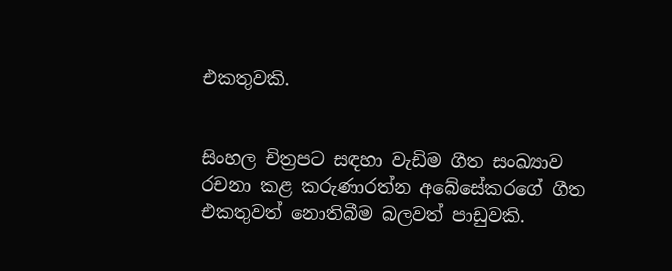එකතුවකි.


සිංහල චිත්‍රපට සඳහා වැඩිම ගීත සංඛ්‍යාව රචනා කළ කරුණාරත්න අබේසේකරගේ ගීත එකතුවත් නොතිබීම බලවත් පාඩුවකි.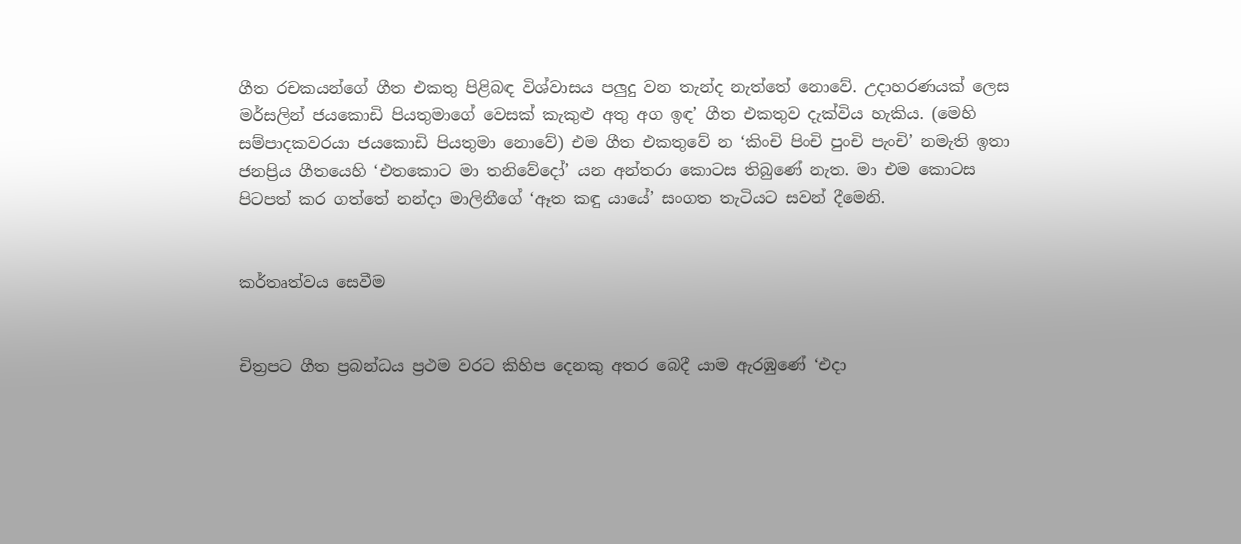ගීත රචකයන්ගේ ගීත එකතු පිළිබඳ විශ්වාසය පලුදු වන තැන්ද නැත්තේ නොවේ. උදාහරණයක් ලෙස මර්සලින් ජයකොඩි පියතුමාගේ වෙසක් කැකුළු අතු අග ඉඳ’ ගීත එකතුව දැක්විය හැකිය. (මෙහි සම්පාදකවරයා ජයකොඩි පියතුමා නොවේ) එම ගීත එකතුවේ න ‘කිංචි පිංචි පුංචි පැංචි’ නමැති ඉතා ජනප්‍රිය ගීතයෙහි ‘එතකොට මා තනිවේදෝ’ යන අන්තරා කොටස තිබුණේ නැත. මා එම කොටස පිටපත් කර ගත්තේ නන්දා මාලිනීගේ ‘ඈත කඳු යායේ’ සංගත තැටියට සවන් දීමෙනි.


කර්තෘත්වය සෙවීම


චිත්‍රපට ගීත ප්‍රබන්ධය ප්‍රථම වරට කිහිප දෙනකු අතර බෙදී යාම ඇරඹුණේ ‘එදා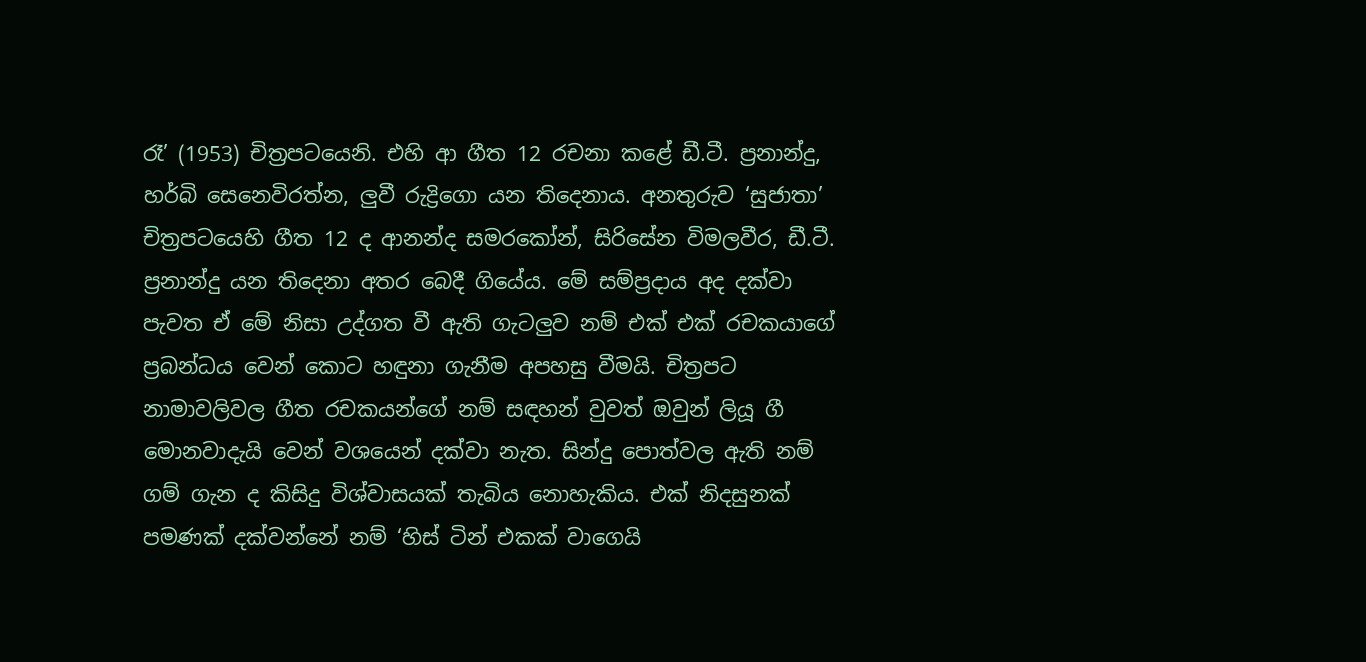රෑ’ (1953) චිත්‍රපටයෙනි. එහි ආ ගීත 12 රචනා කළේ ඩී.ටී. ප්‍රනාන්දු, හර්බි සෙනෙවිරත්න, ලුවී රුද්‍රිගො යන තිදෙනාය. අනතුරුව ‘සුජාතා’ චිත්‍රපටයෙහි ගීත 12 ද ආනන්ද සමරකෝන්, සිරිසේන විමලවීර, ඩී.ටී. ප්‍රනාන්දු යන තිදෙනා අතර බෙදී ගියේය. මේ සම්ප්‍රදාය අද දක්වා පැවත ඒ මේ නිසා උද්ගත වී ඇති ගැටලුව නම් එක් එක් රචකයාගේ ප්‍රබන්ධය වෙන් කොට හඳුනා ගැනීම අපහසු වීමයි. චිත්‍රපට නාමාවලිවල ගීත රචකයන්ගේ නම් සඳහන් වුවත් ඔවුන් ලියූ ගී මොනවාදැයි වෙන් වශයෙන් දක්වා නැත. සින්දු පොත්වල ඇති නම් ගම් ගැන ද කිසිදු විශ්වාසයක් තැබිය නොහැකිය. එක් නිදසුනක් පමණක් දක්වන්නේ නම් ‘හිස් ටින් එකක් වාගෙයි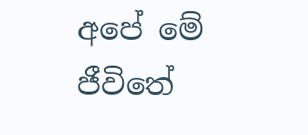අපේ මේ ජීවිතේ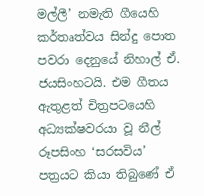මල්ලී’ නමැති ගීයෙහි කර්තෘත්වය සින්දු පොත පවරා දෙනුයේ නිහාල් ඒ. ජයසිංහටයි. එම ගීතය ඇතුළත් චිත්‍රපටයෙහි අධ්‍යක්ෂවරයා වූ නීල් රූපසිංහ ‘සරසවිය’ පත්‍රයට කියා තිබුණේ ඒ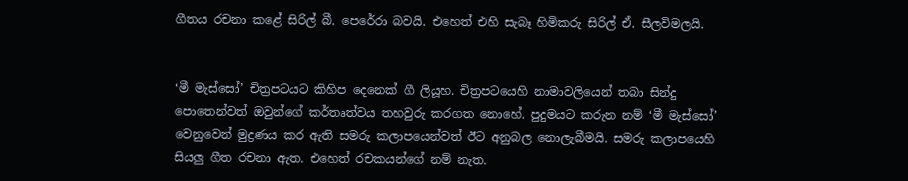ගීතය රචනා කළේ සිරිල් බී. පෙරේරා බවයි. එහෙත් එහි සැබෑ හිමිකරු සිරිල් ඒ. සීලවිමලයි.


‘මී මැස්සෝ’ චිත්‍රපටයට කිහිප දෙනෙක් ගී ලියූහ. චිත්‍රපටයෙහි නාමාවලියෙන් තබා සින්දු පොතෙන්වත් ඔවුන්ගේ කර්තෘත්වය තහවුරු කරගත නොහේ. පුදුමයට කරුන නම් ‘මී මැස්සෝ’ වෙනුවෙන් මුද්‍රණය කර ඇති සමරු කලාපයෙන්වත් ඊට අනුබල නොලැබීමයි. සමරු කලාපයෙහි සියලු ගීත රචනා ඇත. එහෙත් රචකයන්ගේ නම් නැත.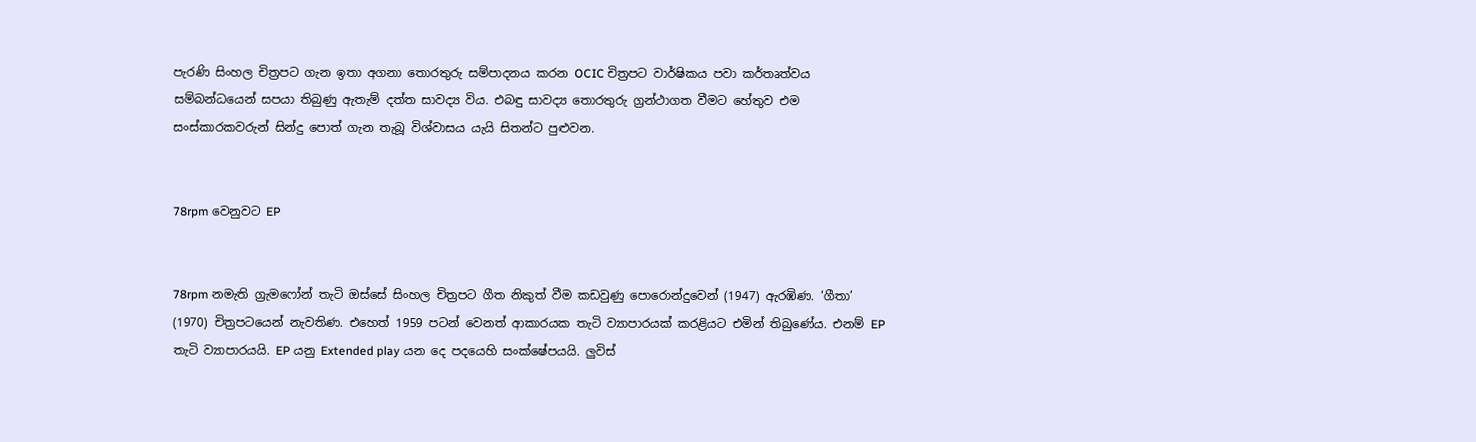පැරණි සිංහල චිත්‍රපට ගැන ඉතා අගනා තොරතුරු සම්පාදනය කරන OCIC චිත්‍රපට වාර්ෂිකය පවා කර්තෘත්වය සම්බන්ධයෙන් සපයා තිබුණු ඇතැම් දත්ත සාවද්‍ය විය. එබඳු සාවද්‍ය තොරතුරු ග්‍රන්ථාගත වීමට හේතුව එම සංස්කාරකවරුන් සින්දු පොත් ගැන තැබූ විශ්වාසය යැයි සිතන්ට පුළුවන.


78rpm වෙනුවට EP


78rpm නමැති ග්‍රැමෆෝන් තැටි ඔස්සේ සිංහල චිත්‍රපට ගීත නිකුත් වීම කඩවුණු පොරොන්දුවෙන් (1947) ඇරඹිණ. ‘ගීතා’ (1970) චිත්‍රපටයෙන් නැවතිණ. එහෙත් 1959 පටන් වෙනත් ආකාරයක තැටි ව්‍යාපාරයක් කරළියට එමින් තිබුණේය. එනම් EP තැටි ව්‍යාපාරයයි. EP යනු Extended play යන දෙ පදයෙහි සංක්ෂේපයයි. ලුවිස්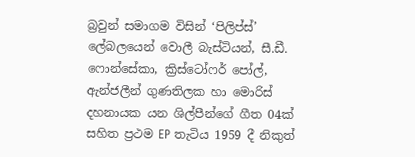බ්‍රවුන් සමාගම විසින් ‘පිලිප්ස්’ ලේබලයෙන් වොලී බැස්ටියන්, සී.ඩී. ෆොන්සේකා, ක්‍රිස්ටෝෆර් පෝල්, ඇන්ජලීන් ගුණතිලක හා මොරිස් දහනායක යන ශිල්පීන්ගේ ගීත 04ක් සහිත ප්‍රථම EP තැටිය 1959 දී නිකුත්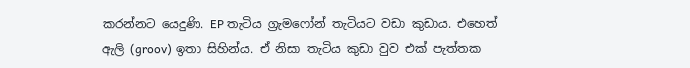කරන්නට යෙදුණි. EP තැටිය ග්‍රැමෆෝන් තැටියට වඩා කුඩාය. එහෙත් ඇලි (groov) ඉතා සිහින්ය. ඒ නිසා තැටිය කුඩා වුව එක් පැත්තක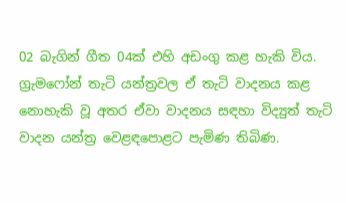02 බැගින් ගීත 04ක් එහි අඩංගු කළ හැකි විය. ග්‍රැමෆෝන් තැටි යන්ත්‍රවල ඒ තැටි වාදනය කළ නොහැකි වූ අතර ඒවා වාදනය සඳහා විද්‍යුත් තැටි වාදන යන්ත්‍ර වෙළඳපොළට පැමිණ තිබිණ.